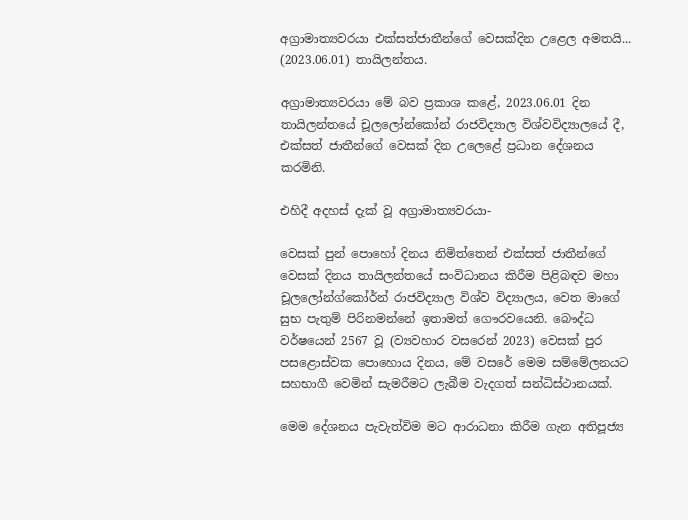අග්‍රාමාත්‍යවරයා එක්සත්ජාතීන්ගේ වෙසක්දින උළෙල අමතයි... (2023.06.01) තායිලන්තය.

අග්‍රාමාත්‍යවරයා මේ බව ප්‍රකාශ කළේ, 2023.06.01 දින තායිලන්තයේ චූලලෝන්කෝන් රාජවිද්‍යාල විශ්වවිද්‍යාලයේ දී, එක්සත් ජාතීන්ගේ වෙසක් දින උලෙළේ ප්‍රධාන දේශනය කරමිනි.

එහිදී අදහස් දැක් වූ අග්‍රාමාත්‍යවරයා-

වෙසක් පුන් පොහෝ දිනය නිමිත්තෙන් එක්සත් ජාතීන්ගේ වෙසක් දිනය තායිලන්තයේ සංවිධානය කිරීම පිළිබඳව මහා චූලලෝන්ග්කෝර්න් රාජවිද්‍යාල විශ්ව විද්‍යාලය, වෙත මාගේ සුභ පැතුම් පිරිනමන්නේ ඉතාමත් ගෞරවයෙනි. බෞද්ධ වර්ෂයෙන් 2567 වූ (ව්‍යවහාර වසරෙන් 2023) වෙසක් පුර පසළොස්වක පොහොය දිනය, මේ වසරේ මෙම සම්මේලනයට සහභාගී වෙමින් සැමරීමට ලැබීම වැදගත් සන්ධිස්ථානයක්.

මෙම දේශනය පැවැත්විම මට ආරාධනා කිරීම ගැන අතිපූජ්‍ය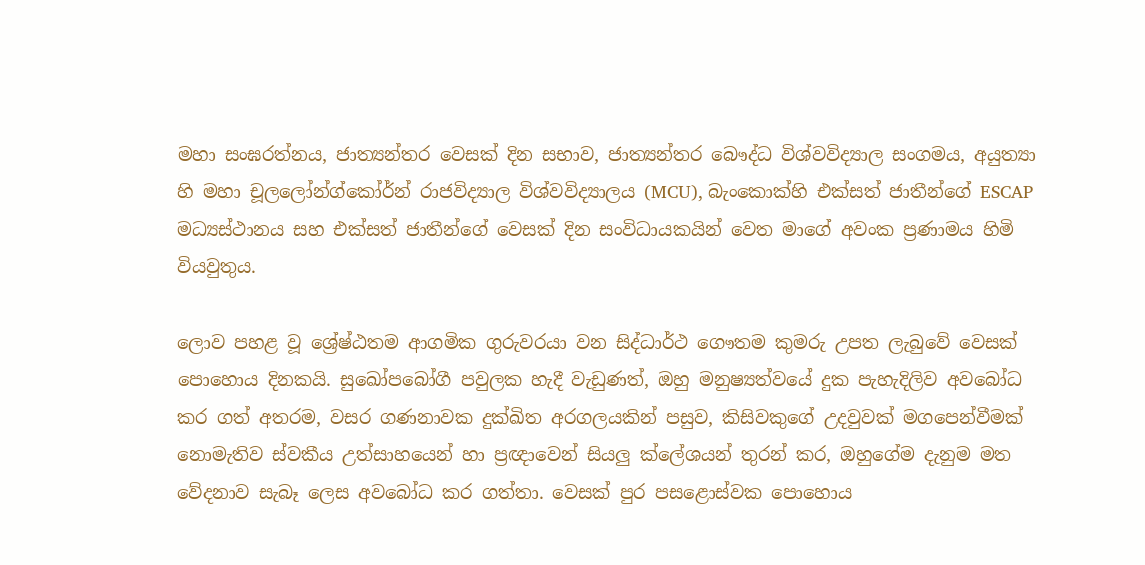මහා සංඝරත්නය, ජාත්‍යන්තර වෙසක් දින සභාව, ජාත්‍යන්තර බෞද්ධ විශ්වවිද්‍යාල සංගමය, අයුත්‍යා හි මහා චූලලෝන්ග්කෝර්න් රාජවිද්‍යාල විශ්වවිද්‍යාලය (MCU), බැංකොක්හි එක්සත් ජාතීන්ගේ ESCAP මධ්‍යස්ථානය සහ එක්සත් ජාතීන්ගේ වෙසක් දින සංවිධායකයින් වෙත මාගේ අවංක ප්‍රණාමය හිමි වියවුතුය.

ලොව පහළ වූ ශ්‍රේෂ්ඨතම ආගමික ගුරුවරයා වන සිද්ධාර්ථ ගෞතම කුමරු උපත ලැබුවේ වෙසක් පොහොය දිනකයි. සුඛෝපබෝගී පවුලක හැදී වැඩුණත්, ඔහු මනුෂ්‍යත්වයේ දුක පැහැදිලිව අවබෝධ කර ගත් අතරම, වසර ගණනාවක දුක්ඛිත අරගලයකින් පසුව, කිසිවකුගේ උදවුවක් මගපෙන්වීමක් නොමැතිව ස්වකීය උත්සාහයෙන් හා ප්‍රඥාවෙන් සියලු ක්ලේශයන් තුරන් කර, ඔහුගේම දැනුම මත වේදනාව සැබෑ ලෙස අවබෝධ කර ගත්තා. වෙසක් පුර පසළොස්වක පොහොය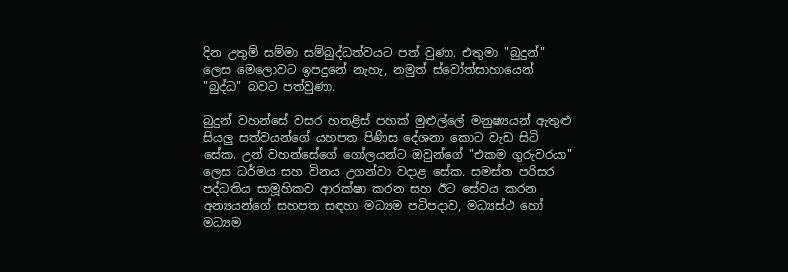දින උතුම් සම්මා සම්බුද්ධත්වයට පත් වුණා. එතුමා "බුදුන්" ලෙස මෙලොවට ඉපදුනේ නැහැ, නමුත් ස්වෝත්සාහායෙන් "බුද්ධ" බවට පත්වුණා.

බුදුන් වහන්සේ වසර හතළිස් පහක් මුළුල්ලේ මනුෂ්‍යයන් ඇතුළු සියලු සත්වයන්ගේ යහපත පිණිස දේශනා කොට වැඩ සිටි සේක. උන් වහන්සේගේ ගෝලයන්ට ඔවුන්ගේ "එකම ගුරුවරයා" ලෙස ධර්මය සහ විනය උගන්වා වදාළ සේක. සමස්ත පරිසර පද්ධතිය සාමූහිකව ආරක්ෂා කරන සහ ඊට සේවය කරන අන්‍යයන්ගේ සහපත සඳහා මධ්‍යම පටිපදාව, මධ්‍යස්ථ හෝ මධ්‍යම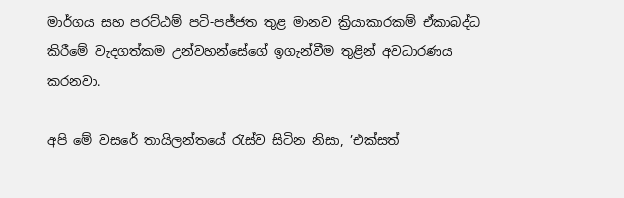මාර්ගය සහ පරට්ඨම් පටි-පජ්ජත තුළ මානව ක්‍රියාකාරකම් ඒකාබද්ධ කිරීමේ වැදගත්කම උන්වහන්සේගේ ඉගැන්වීම තුළින් අවධාරණය කරනවා.

අපි මේ වසරේ තායිලන්තයේ රැස්ව සිටින නිසා, ’එක්සත්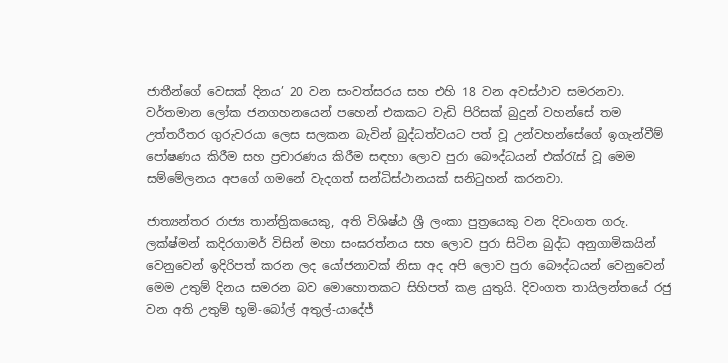ජාතීන්ගේ වෙසක් දිනය’ 20 වන සංවත්සරය සහ එහි 18 වන අවස්ථාව සමරනවා. වර්තමාන ලෝක ජනගහනයෙන් පහෙන් එකකට වැඩි පිරිසක් බුදුන් වහන්සේ තම උත්තරීතර ගුරුවරයා ලෙස සලකන බැවින් බුද්ධත්වයට පත් වූ උන්වහන්සේගේ ඉගැන්වීම් පෝෂණය කිරීම සහ ප්‍රචාරණය කිරීම සඳහා ලොව පුරා බෞද්ධයන් එක්රැස් වූ මෙම සම්මේලනය අපගේ ගමනේ වැදගත් සන්ධිස්ථානයක් සනිටුහන් කරනවා.

ජාත්‍යන්තර රාජ්‍ය තාන්ත්‍රිකයෙකු, අති විශිෂ්ඨ ශ්‍රී ලංකා පුත්‍රයෙකු වන දිවංගත ගරු. ලක්ෂ්මන් කදිරගාමර් විසින් මහා සංඝරත්නය සහ ලොව පුරා සිටින බුද්ධ අනුගාමිකයින් වෙනුවෙන් ඉදිරිපත් කරන ලද යෝජනාවක් නිසා අද අපි ලොව පුරා බෞද්ධයන් වෙනුවෙන් මෙම උතුම් දිනය සමරන බව මොහොතකට සිහිපත් කළ යුතුයි. දිවංගත තායිලන්තයේ රජු වන අති උතුම් භූමි-බෝල් අතුල්-යාදේජ්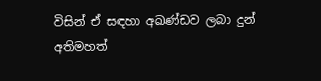විසින් ඒ සඳහා අඛණ්ඩව ලබා දුන් අතිමහත්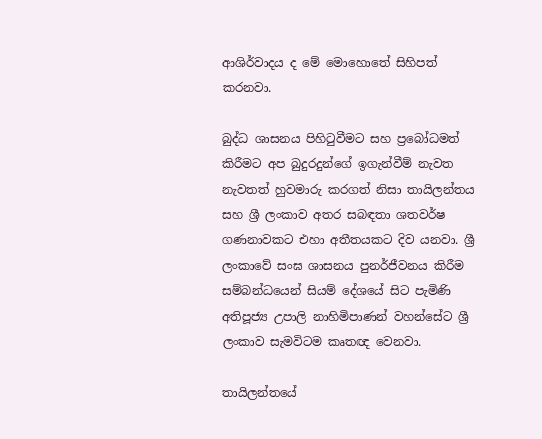ආශිර්වාදය ද මේ මොහොතේ සිහිපත් කරනවා.

බුද්ධ ශාසනය පිහිටුවීමට සහ ප්‍රබෝධමත් කිරීමට අප බුදුරදුන්ගේ ඉගැන්වීම් නැවත නැවතත් හුවමාරු කරගත් නිසා තායිලන්තය සහ ශ්‍රී ලංකාව අතර සබඳතා ශතවර්ෂ ගණනාවකට එහා අතීතයකට දිව යනවා. ශ්‍රී ලංකාවේ සංඝ ශාසනය පුනර්ජීවනය කිරීම සම්බන්ධයෙන් සියම් දේශයේ සිට පැමිණි අතිපූජ්‍ය උපාලි නාහිමිපාණන් වහන්සේට ශ්‍රී ලංකාව සැමවිටම කෘතඥ වෙනවා.

තායිලන්තයේ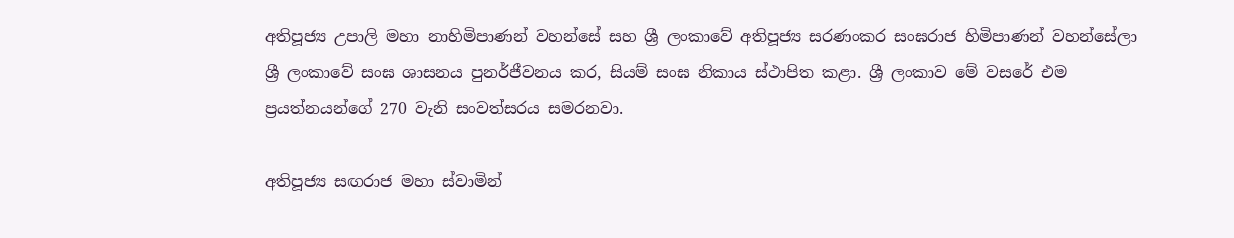අතිපූජ්‍ය උපාලි මහා නාහිමිපාණන් වහන්සේ සහ ශ්‍රී ලංකාවේ අතිපූජ්‍ය සරණංකර සංඝරාජ හිමිපාණන් වහන්සේලා ශ්‍රී ලංකාවේ සංඝ ශාසනය පුනර්ජීවනය කර, සියම් සංඝ නිකාය ස්ථාපිත කළා. ශ්‍රී ලංකාව මේ වසරේ එම ප්‍රයත්නයන්ගේ 270 වැනි සංවත්සරය සමරනවා.

අතිපූජ්‍ය සඟරාජ මහා ස්වාමින්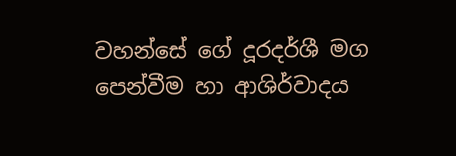වහන්සේ ගේ දූරදර්ශී මග පෙන්වීම හා ආශිර්වාදය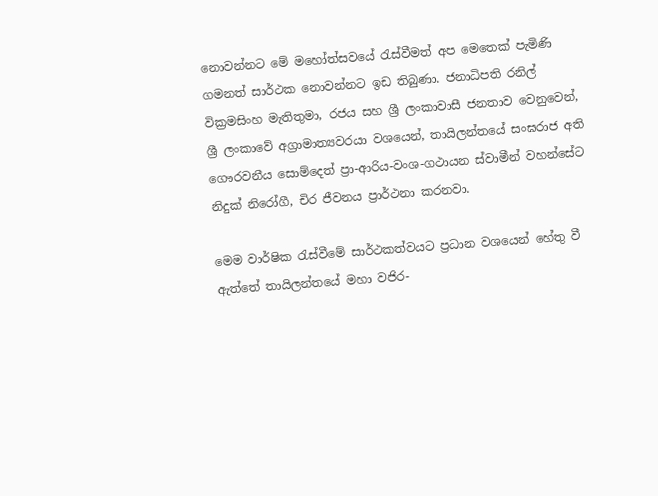නොවන්නට මේ මහෝත්සවයේ රැස්වීමත් අප මෙතෙක් පැමිණි ගමනත් සාර්ථක නොවන්නට ඉඩ තිබුණා. ජනාධිපති රනිල් වික්‍රමසිංහ මැතිතුමා, රජය සහ ශ්‍රී ලංකාවාසී ජනතාව වෙනුවෙන්, ශ්‍රී ලංකාවේ අග්‍රාමාත්‍යවරයා වශයෙන්, තායිලන්තයේ සංඝරාජ අති ගෞරවනීය සොම්දෙත් ප්‍රා-ආරිය-වංශ-ගථායන ස්වාමීන් වහන්සේට නිදුක් නිරෝගී, චිර ජීවනය ප්‍රාර්ථනා කරනවා.

මෙම වාර්ෂික රැස්වීමේ සාර්ථකත්වයට ප්‍රධාන වශයෙන් හේතු වී ඇත්තේ තායිලන්තයේ මහා වජිර-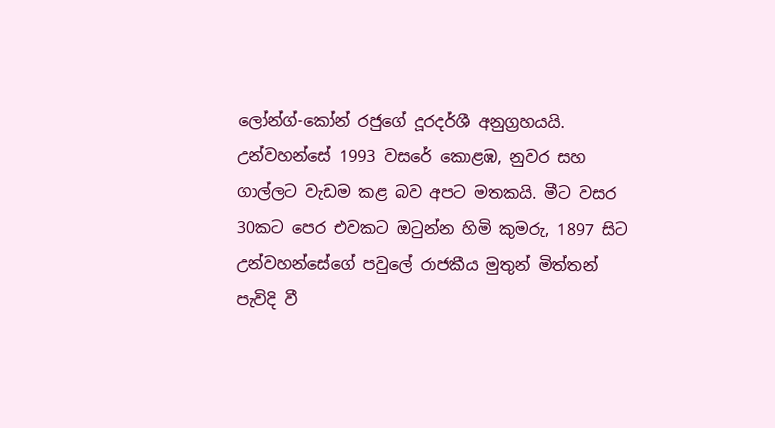ලෝන්ග්-කෝන් රජුගේ දූරදර්ශී අනුග්‍රහයයි. උන්වහන්සේ 1993 වසරේ කොළඹ, නුවර සහ ගාල්ලට වැඩම කළ බව අපට මතකයි. මීට වසර 30කට පෙර එවකට ඔටුන්න හිමි කුමරු, 1897 සිට උන්වහන්සේගේ පවුලේ රාජකීය මුතුන් මිත්තන් පැවිදි වී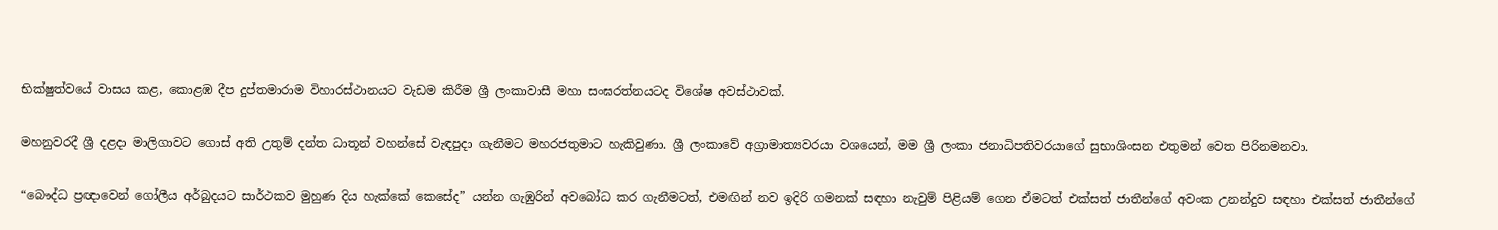භික්ෂුත්වයේ වාසය කළ, කොළඹ දීප දුප්තමාරාම විහාරස්ථානයට වැඩම කිරීම ශ්‍රී ලංකාවාසී මහා සංඝරත්නයටද විශේෂ අවස්ථාවක්.

මහනුවරදී ශ්‍රී දළදා මාලිගාවට ගොස් අති උතුම් දන්ත ධාතූන් වහන්සේ වැඳපුදා ගැනීමට මහරජතුමාට හැකිවුණා. ශ්‍රී ලංකාවේ අග්‍රාමාත්‍යවරයා වශයෙන්, මම ශ්‍රී ලංකා ජනාධිපතිවරයාගේ සුභාශිංසන එතුමන් වෙත පිරිනමනවා.

“බෞද්ධ ප්‍රඥාවෙන් ගෝලීය අර්බුදයට සාර්ථකව මුහුණ දිය හැක්කේ කෙසේද” යන්න ගැඹුරින් අවබෝධ කර ගැනීමටත්, එමඟින් නව ඉදිරි ගමනක් සඳහා නැවුම් පිළියම් ගෙන ඒමටත් එක්සත් ජාතීන්ගේ අවංක උනන්දුව සඳහා එක්සත් ජාතීන්ගේ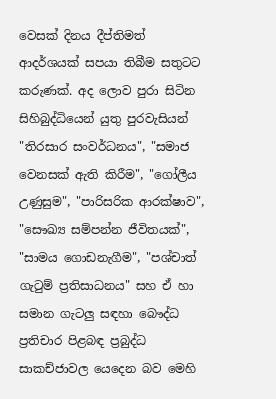වෙසක් දිනය දීප්තිමත් ආදර්ශයක් සපයා තිබීම සතුටට කරුණක්. අද ලොව පුරා සිටින සිහිබුද්ධියෙන් යුතු පුරවැසියන් "තිරසාර සංවර්ධනය", "සමාජ වෙනසක් ඇති කිරීම", "ගෝලීය උණුසුම", "පාරිසරික ආරක්ෂාව", "සෞඛ්‍ය සම්පන්න ජීවිතයක්", "සාමය ගොඩනැගීම", "පශ්චාත් ගැටුම් ප්‍රතිසාධනය" සහ ඒ හා සමාන ගැටලු සඳහා බෞද්ධ ප්‍රතිචාර පිළබඳ ප්‍රබුද්ධ සාකච්ජාවල යෙදෙන බව මෙහි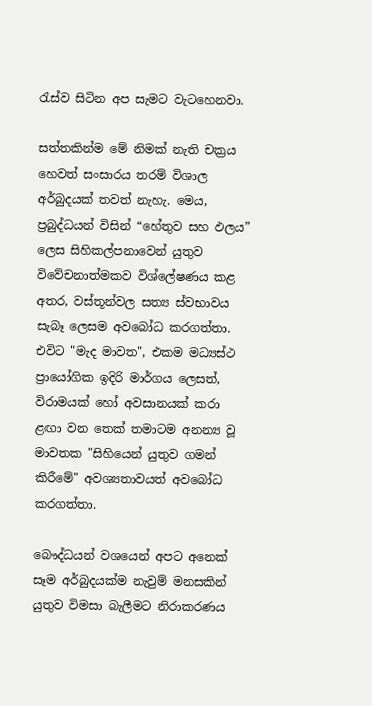රැස්ව සිටින අප සැමට වැටහෙනවා.

සත්තකින්ම මේ නිමක් නැති චක්‍රය හෙවත් සංසාරය තරම් විශාල අර්බුදයක් තවත් නැහැ. මෙය, ප්‍රබුද්ධයන් විසින් “හේතුව සහ ඵලය” ලෙස සිහිකල්පනාවෙන් යුතුව විවේචනාත්මකව විශ්ලේෂණය කළ අතර, වස්තූන්වල සත්‍ය ස්වභාවය සැබෑ ලෙසම අවබෝධ කරගත්තා. එවිට "මැද මාවත", එකම මධ්‍යස්ථ ප්‍රායෝගික ඉදිරි මාර්ගය ලෙසත්, විරාමයක් හෝ අවසානයක් කරා ළඟා වන තෙක් තමාටම අනන්‍ය වූ මාවතක "සිහියෙන් යුතුව ගමන් කිරීමේ" අවශ්‍යතාවයත් අවබෝධ කරගත්තා.

බෞද්ධයන් වශයෙන් අපට අනෙක් සෑම අර්බුදයක්ම නැවුම් මනසකින් යුතුව විමසා බැලීමට නිරාකරණය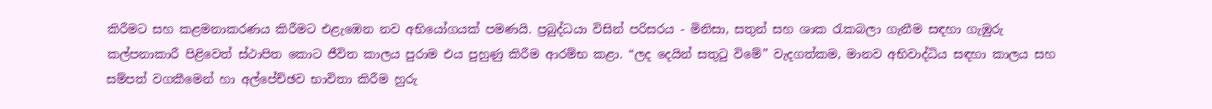කිරීමට සහ කළමනාකරණය කිරීමට එළැඹෙන නව අභියෝගයක් පමණයි. ප්‍රබුද්ධයා විසින් පරිසරය - මිනිසා, සතුන් සහ ශාක රැකබලා ගැනීම සඳහා ගැඹුරු කල්පනාකාරී පිළිවෙත් ස්ථාපිත කොට ජීවිත කාලය පුරාම එය පුහුණු කිරීම ආරම්භ කළා. “ලද දෙයින් සතුටු විමේ” වැදගත්කම, මානව අභිවාද්ධිය සඳහා කාලය සහ සම්පත් වගකීමෙන් හා අල්පේච්ඡව භාවිතා කිරීම හුරු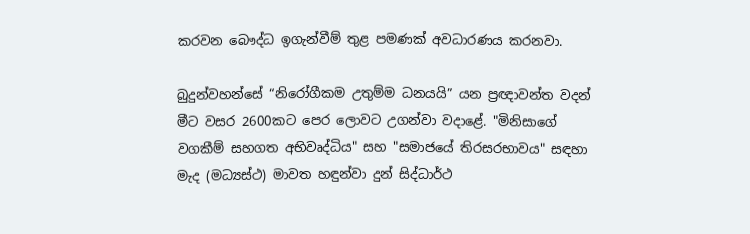කරවන බෞද්ධ ඉගැන්වීම් තුළ පමණක් අවධාරණය කරනවා.

බුදුන්වහන්සේ “නිරෝගීකම උතුම්ම ධනයයි” යන ප්‍රඥාවන්ත වදන් මීට වසර 2600කට පෙර ලොවට උගන්වා වදාළේ. "මිනිසාගේ වගකීම් සහගත අභිවෘද්ධිය" සහ "සමාජයේ තිරසරභාවය" සඳහා මැද (මධ්‍යස්ථ) මාවත හඳුන්වා දුන් සිද්ධාර්ථ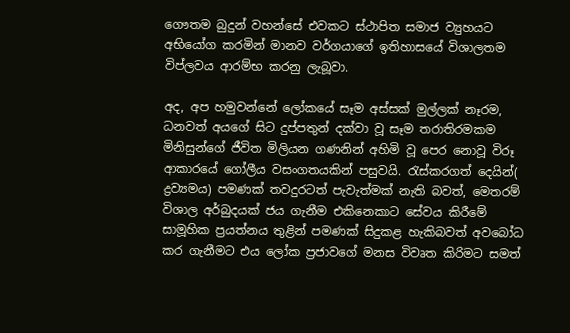ගෞතම බුදුන් වහන්සේ එවකට ස්ථාපිත සමාජ ව්‍යුහයට අභියෝග කරමින් මානව වර්ගයාගේ ඉතිහාසයේ විශාලතම විප්ලවය ආරම්භ කරනු ලැබූවා.

අද, අප හමුවන්නේ ලෝකයේ සෑම අස්සක් මුල්ලක් නෑරම, ධනවත් අයගේ සිට දුප්පතුන් දක්වා වූ සෑම තරාතිරමකම මිනිසුන්ගේ ජීවිත මිලියන ගණනින් අහිමි වූ පෙර නොවූ විරූ ආකාරයේ ගෝලීය වසංගතයකින් පසුවයි. රැස්කරගත් දෙයින්( ද්‍රව්‍යමය) පමණක් තවදුරටත් පැවැත්මක් නැති බවත්, මෙතරම් විශාල අර්බුදයක් ජය ගැනීම එකිනෙකාට සේවය කිරීමේ සාමූහික ප්‍රයත්නය තුළින් පමණක් සිදුකළ හැකිබවත් අවබෝධ කර ගැනීමට එය ලෝක ප්‍රජාවගේ මනස විවෘත කිරිමට සමත්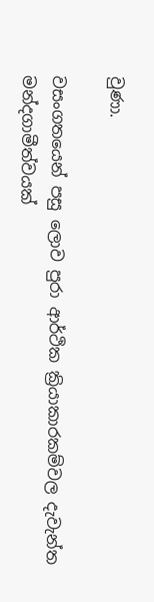වුණා.

වසංගතයෙන් පසු ලොව පුරා ආර්ථික ක්‍රියාකාරකම්වල දැවැන්ත මන්දගාමීත්වයක්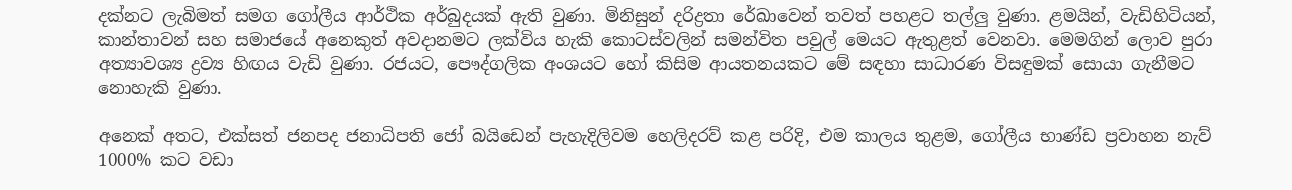දක්නට ලැබිමත් සමග ගෝලීය ආර්ථික අර්බුදයක් ඇති වුණා. මිනිසුන් දරිද්‍රතා රේඛාවෙන් තවත් පහළට තල්ලු වුණා. ළමයින්, වැඩිහිටියන්, කාන්තාවන් සහ සමාජයේ අනෙකුත් අවදානමට ලක්විය හැකි කොටස්වලින් සමන්විත පවුල් මෙයට ඇතුළත් වෙනවා. මෙමගින් ලොව පුරා අත්‍යාවශ්‍ය ද්‍රව්‍ය හිඟය වැඩි වුණා. රජයට, පෞද්ගලික අංශයට හෝ කිසිම ආයතනයකට මේ සඳහා සාධාරණ විසඳුමක් සොයා ගැනීමට නොහැකි වුණා.

අනෙක් අතට, එක්සත් ජනපද ජනාධිපති ජෝ බයිඩෙන් පැහැදිලිවම හෙලිදරව් කළ පරිදි, එම කාලය තුළම, ගෝලීය භාණ්ඩ ප්‍රවාහන නැව් 1000% කට වඩා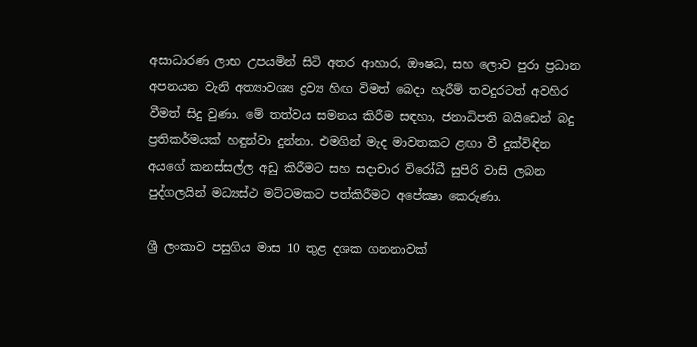අසාධාරණ ලාභ උපයමින් සිටි අතර ආහාර, ඖෂධ, සහ ලොව පුරා ප්‍රධාන අපනයන වැනි අත්‍යාවශ්‍ය ද්‍රව්‍ය හිඟ විමත් බෙදා හැරීම් තවදුරටත් අවහිර වීමත් සිදු වුණා. මේ තත්වය සමනය කිරීම සඳහා, ජනාධිපති බයිඩෙන් බදු ප්‍රතිකර්මයක් හඳුන්වා දුන්නා. එමගින් මැද මාවතකට ළඟා වී දුක්විඳින අයගේ කනස්සල්ල අඩු කිරීමට සහ සදාචාර විරෝධී සුපිරි වාසි ලබන පුද්ගලයින් මධ්‍යස්ථ මට්ටමකට පත්කිරීමට අපේක්‍ෂා කෙරුණා.

ශ්‍රී ලංකාව පසුගිය මාස 10 තුළ දශක ගනනාවක්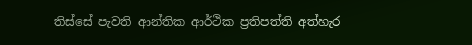තිස්සේ පැවති ආන්තික ආර්ථික ප්‍රතිපත්ති අත්හැර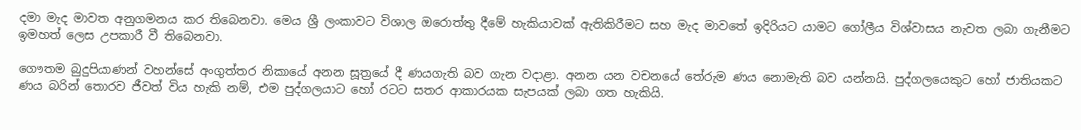දමා මැද මාවත අනුගමනය කර තිබෙනවා. මෙය ශ්‍රී ලංකාවට විශාල ඔරොත්තු දීමේ හැකියාවක් ඇතිකිරීමට සහ මැද මාවතේ ඉදිරියට යාමට ගෝලීය විශ්වාසය නැවත ලබා ගැනීමට ඉමහත් ලෙස උපකාරී වී තිබෙනවා.

ගෞතම බුදුපියාණන් වහන්සේ අංගුත්තර නිකායේ අනන සූත්‍රයේ දී ණයගැති බව ගැන වදාළා. අනන යන වචනයේ තේරුම ණය නොමැති බව යන්නයි. පුද්ගලයෙකුට හෝ ජාතියකට ණය බරින් තොරව ජීවත් විය හැකි නම්, එම පුද්ගලයාට හෝ රටට සතර ආකාරයක සැපයක් ලබා ගත හැකියි.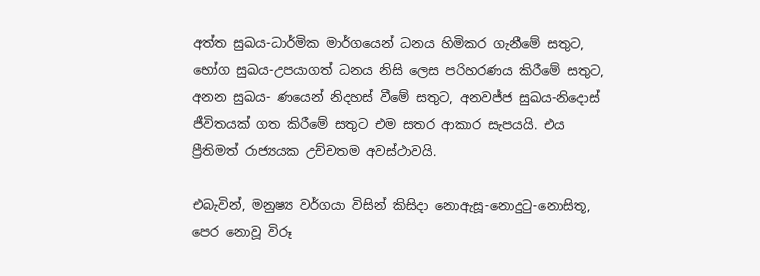අත්ත සුඛය-ධාර්මික මාර්ගයෙන් ධනය හිමිකර ගැනීමේ සතුට, භෝග සුඛය-උපයාගත් ධනය නිසි ලෙස පරිහරණය කිරීමේ සතුට, අනන සුඛය- ණයෙන් නිදහස් වීමේ සතුට, අනවජ්ජ සුඛය-නිදොස් ජීවිතයක් ගත කිරීමේ සතුට එම සතර ආකාර සැපයයි. එය ප්‍රීතිමත් රාජ්‍යයක උච්චතම අවස්ථාවයි.

එබැවින්, මනුෂ්‍ය වර්ගයා විසින් කිසිදා නොඇසූ-නොදුටු-නොසිතූ, පෙර නොවූ විරූ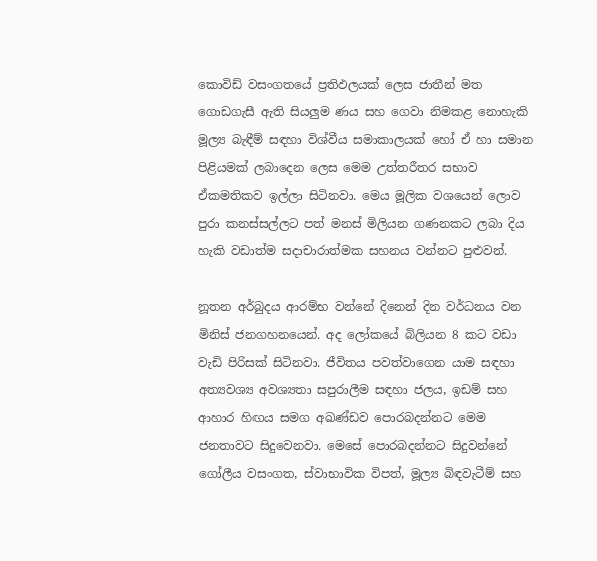කොවිඩ් වසංගතයේ ප්‍රතිඵලයක් ලෙස ජාතීන් මත ගොඩගැසී ඇති සියලුම ණය සහ ගෙවා නිමකළ නොහැකි මූල්‍ය බැඳීම් සඳහා විශ්වීය සමාකාලයක් හෝ ඒ හා සමාන පිළියමක් ලබාදෙන ලෙස මෙම උත්තරීතර සභාව ඒකමතිකව ඉල්ලා සිටිනවා. මෙය මූලික වශයෙන් ලොව පුරා කනස්සල්ලට පත් මනස් මිලියන ගණනකට ලබා දිය හැකි වඩාත්ම සදාචාරාත්මක සහනය වන්නට පුළුවන්.

නූතන අර්බුදය ආරම්භ වන්නේ දිනෙන් දින වර්ධනය වන මිනිස් ජනගහනයෙන්. අද ලෝකයේ බිලියන 8 කට වඩා වැඩි පිරිසක් සිටිනවා. ජීවිතය පවත්වාගෙන යාම සඳහා අත්‍යවශ්‍ය අවශ්‍යතා සපුරාලීම සඳහා ජලය, ඉඩම් සහ ආහාර හිඟය සමග අඛණ්ඩව පොරබදන්නට මෙම ජනතාවට සිදුවෙනවා. මෙසේ පොරබදන්නට සිදුවන්නේ ගෝලීය වසංගත, ස්වාභාවික විපත්, මූල්‍ය බිඳවැටීම් සහ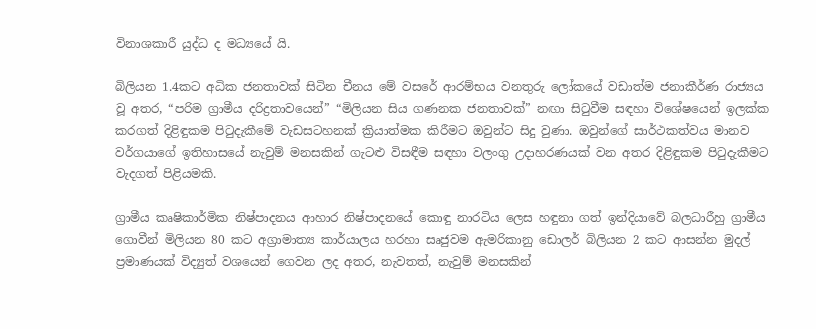විනාශකාරී යුද්ධ ද මධ්‍යයේ යි.

බිලියන 1.4කට අධික ජනතාවක් සිටින චීනය මේ වසරේ ආරම්භය වනතුරු ලෝකයේ වඩාත්ම ජනාකීර්ණ රාජ්‍යය වූ අතර, “පරිම ග්‍රාමීය දරිද්‍රතාවයෙන්” “මිලියන සිය ගණනක ජනතාවක්” නඟා සිටුවීම සඳහා විශේෂයෙන් ඉලක්ක කරගත් දිළිඳුකම පිටුදැකීමේ වැඩසටහනක් ක්‍රියාත්මක කිරීමට ඔවුන්ට සිදු වුණා. ඔවුන්ගේ සාර්ථකත්වය මානව වර්ගයාගේ ඉතිහාසයේ නැවුම් මනසකින් ගැටළු විසඳීම සඳහා වලංගු උදාහරණයක් වන අතර දිළිඳුකම පිටුදැකීමට වැදගත් පිළියමකි.

ග්‍රාමීය කෘෂිකාර්මික නිෂ්පාදනය ආහාර නිෂ්පාදනයේ කොඳු නාරටිය ලෙස හඳුනා ගත් ඉන්දියාවේ බලධාරීහු ග්‍රාමීය ගොවීන් මිලියන 80 කට අග්‍රාමාත්‍ය කාර්යාලය හරහා සෘජුවම ඇමරිකානු ඩොලර් බිලියන 2 කට ආසන්න මුදල් ප්‍රමාණයක් විද්‍යුත් වශයෙන් ගෙවන ලද අතර, නැවතත්, නැවුම් මනසකින්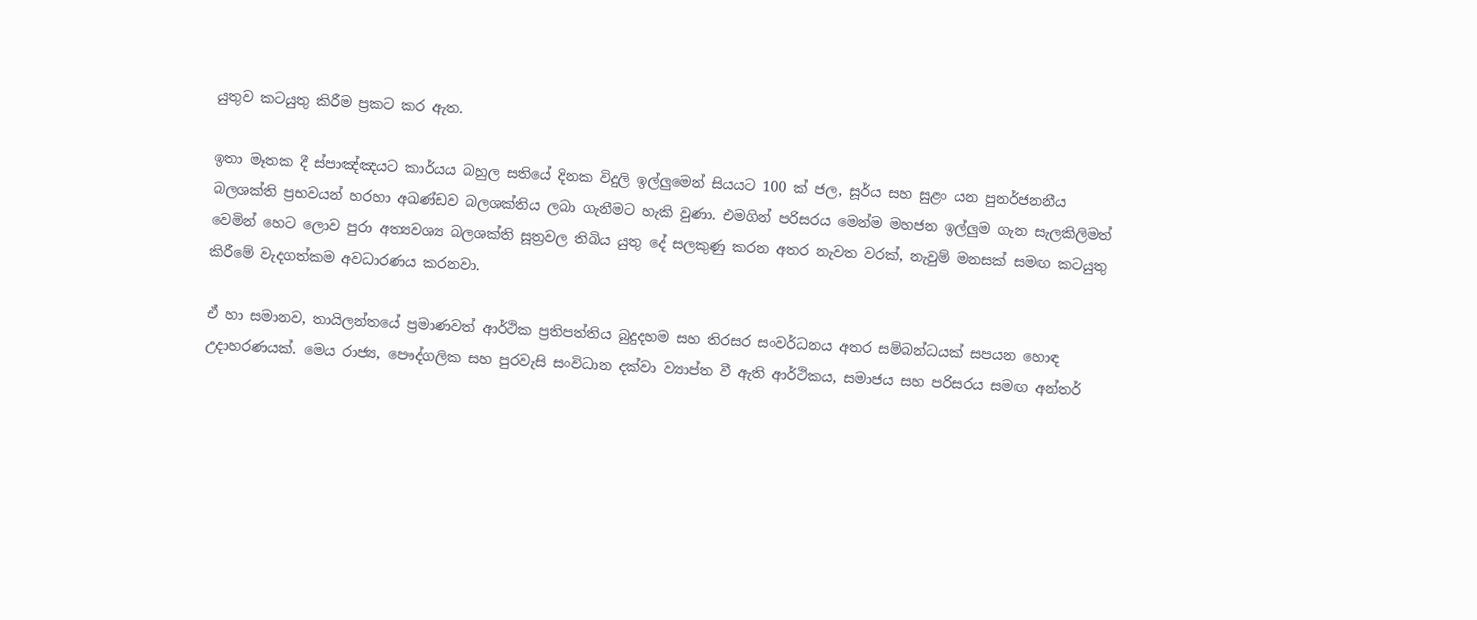යුතුව කටයුතු කිරීම ප්‍රකට කර ඇත.

ඉතා මෑතක දී ස්පාඤ්ඤයට කාර්යය බහුල සතියේ දිනක විදුලි ඉල්ලුමෙන් සියයට 100 ක් ජල, සූර්ය සහ සුළං යන පුනර්ජනනීය බලශක්ති ප්‍රභවයන් හරහා අඛණ්ඩව බලශක්තිය ලබා ගැනීමට හැකි වුණා. එමගින් පරිසරය මෙන්ම මහජන ඉල්ලුම ගැන සැලකිලිමත් වෙමින් හෙට ලොව පුරා අත්‍යවශ්‍ය බලශක්ති සූත්‍රවල තිබිය යුතු දේ සලකුණු කරන අතර නැවත වරක්, නැවුම් මනසක් සමඟ කටයුතු කිරීමේ වැදගත්කම අවධාරණය කරනවා.

ඒ හා සමානව, තායිලන්තයේ ප්‍රමාණවත් ආර්ථික ප්‍රතිපත්තිය බුදුදහම සහ තිරසර සංවර්ධනය අතර සම්බන්ධයක් සපයන හොඳ උදාහරණයක්. මෙය රාජ්‍ය, පෞද්ගලික සහ පුරවැසි සංවිධාන දක්වා ව්‍යාප්ත වී ඇති ආර්ථිකය, සමාජය සහ පරිසරය සමඟ අන්තර්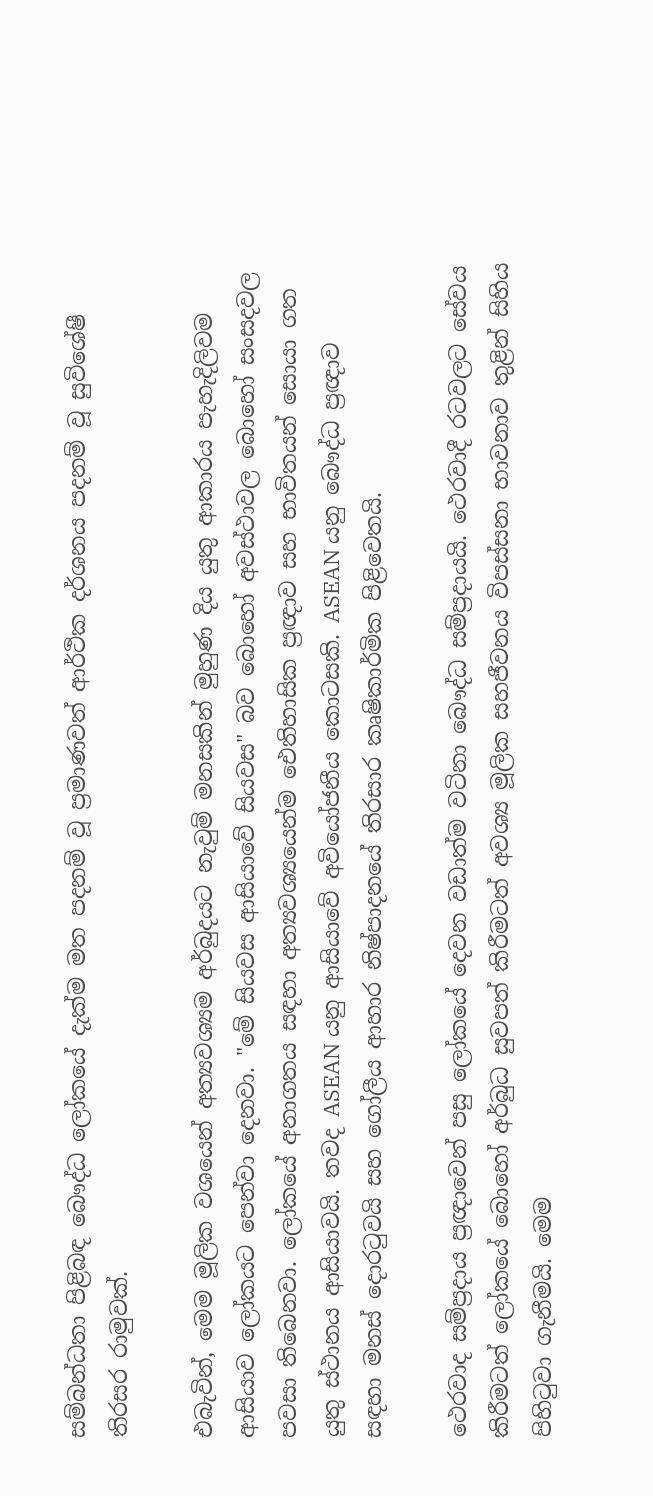සම්බන්ධතා පිළිබඳ බෞද්ධ ලෝකයේ දැක්ම මත පදනම් වූ ප්‍රමාණවත් ආර්ථික දර්ශනය පදනම් වූ සුවිශේෂී තිරසර රාමුවක්.

එබැවින්, මෙම මූලික වශයෙන් අත්‍යවශ්‍යම අර්බුදයට නැවුම් මනසකින් මුහුණ දිය යුතු ආකාරය පැහැදිලිවම ආසියාව ලෝකයට පෙන්වා දෙනවා. "මේ සියවස ආසියාවේ සියවස" බව බොහෝ අවස්ථාවල බොහෝ සංසදවල පවසා තිබෙනවා. ලෝකයේ අනාගතය සඳහා අත්‍යවශ්‍යයෙන්ම ඓතිහාසික ප්‍රඥාව සහ භාවිතයන් සොයා ගත යුතු ස්ථානය ආසියාවයි. තවද ASEAN යනු ආසියාවේ අවියෝජනීය කොටසකි. ASEAN යනු බෞද්ධ ප්‍රඥාව සඳහා මනස් දොරටුවයි සහ ගෝලීය ආහාර නිෂ්පාදනයේ තිරසාර කෘෂිකාර්මික පිළිවෙතයි.

ථෙරවාද සම්ප්‍රදාය ප්‍රඥාවෙන් පසු ලෝකයේ දෙවන වඩාත්ම වටිනා බෞද්ධ සම්ප්‍රදායයි. ථෙරවාදී රටවලට සේවය කිරීමටත් ලෝකයේ බොහෝ අර්බුධ සුවපත් කිරීමටත් අවශ්‍ය මූලික සහජීවනය විපස්සනා භාවනාව තුළින් සිහිය පිහිටුවා ගැනීමයි. මෙම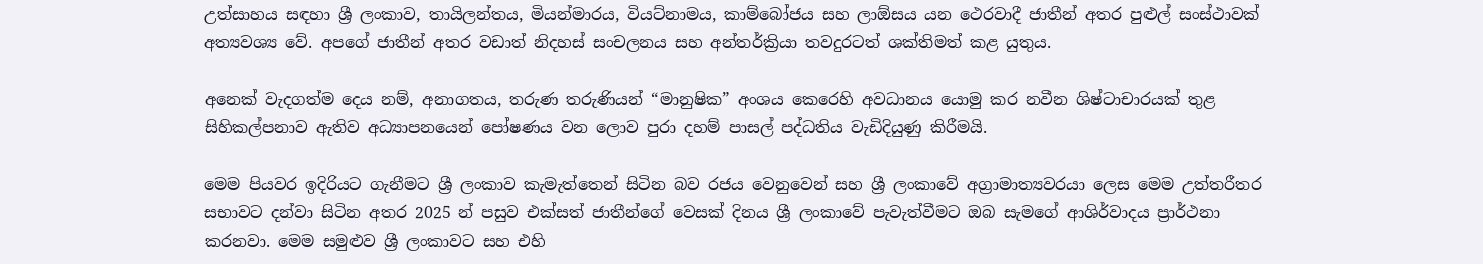උත්සාහය සඳහා ශ්‍රී ලංකාව, තායිලන්තය, මියන්මාරය, වියට්නාමය, කාම්බෝජය සහ ලාඕසය යන ථෙරවාදී ජාතීන් අතර පුළුල් සංස්ථාවක් අත්‍යවශ්‍ය වේ. අපගේ ජාතීන් අතර වඩාත් නිදහස් සංචලනය සහ අන්තර්ක්‍රියා තවදුරටත් ශක්තිමත් කළ යුතුය.

අනෙක් වැදගත්ම දෙය නම්, අනාගතය, තරුණ තරුණියන් “මානුෂික” අංශය කෙරෙහි අවධානය යොමු කර නවීන ශිෂ්ටාචාරයක් තුළ සිහිකල්පනාව ඇතිව අධ්‍යාපනයෙන් පෝෂණය වන ලොව පුරා දහම් පාසල් පද්ධතිය වැඩිදියුණු කිරීමයි.

මෙම පියවර ඉදිරියට ගැනීමට ශ්‍රී ලංකාව කැමැත්තෙන් සිටින බව රජය වෙනුවෙන් සහ ශ්‍රී ලංකාවේ අග්‍රාමාත්‍යවරයා ලෙස මෙම උත්තරීතර සභාවට දන්වා සිටින අතර 2025 න් පසුව එක්සත් ජාතීන්ගේ වෙසක් දිනය ශ්‍රී ලංකාවේ පැවැත්වීමට ඔබ සැමගේ ආශිර්වාදය ප්‍රාර්ථනා කරනවා. මෙම සමුළුව ශ්‍රී ලංකාවට සහ එහි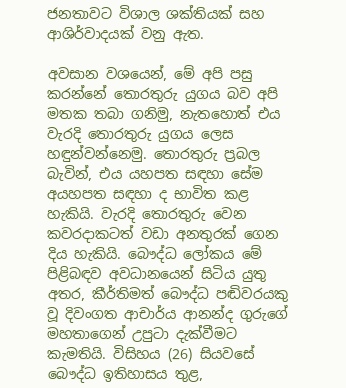ජනතාවට විශාල ශක්තියක් සහ ආශිර්වාදයක් වනු ඇත.

අවසාන වශයෙන්, මේ අපි පසු කරන්නේ තොරතුරු යුගය බව අපි මතක තබා ගනිමු, නැතහොත් එය වැරදි තොරතුරු යුගය ලෙස හඳුන්වන්නෙමු. තොරතුරු ප්‍රබල බැවින්, එය යහපත සඳහා සේම අයහපත සඳහා ද භාවිත කළ හැකියි. වැරදි තොරතුරු වෙන කවරදාකටත් වඩා අනතුරක් ගෙන දිය හැකියි. බෞද්ධ ලෝකය මේ පිළිබඳව අවධානයෙන් සිටිය යුතු අතර, කීර්තිමත් බෞද්ධ පඬිවරයකු වූ දිවංගත ආචාර්ය ආනන්ද ගුරුගේ මහතාගෙන් උපුටා දැක්වීමට කැමතියි. විසිහය (26) සියවසේ බෞද්ධ ඉතිහාසය තුළ,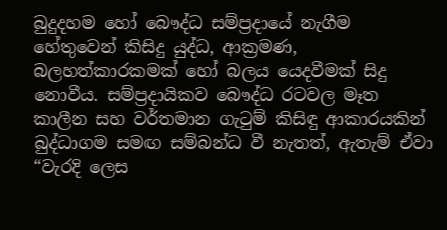බුදුදහම හෝ බෞද්ධ සම්ප්‍රදායේ නැගීම හේතුවෙන් කිසිදු යුද්ධ, ආක්‍රමණ, බලහත්කාරකමක් හෝ බලය යෙදවීමක් සිදු නොවීය. සම්ප්‍රදායිකව බෞද්ධ රටවල මෑත කාලීන සහ වර්තමාන ගැටුම් කිසිඳු ආකාරයකින් බුද්ධාගම සමඟ සම්බන්ධ වී නැතත්, ඇතැම් ඒවා “වැරදි ලෙස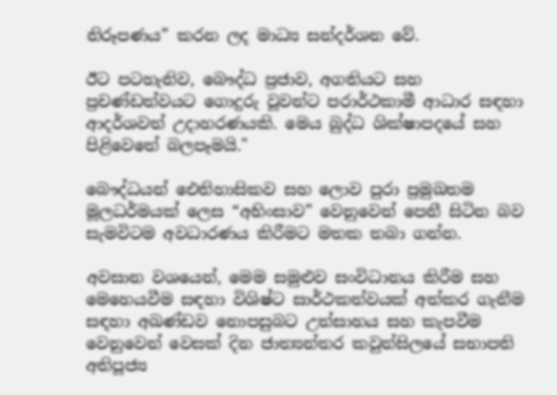නිරූපණය” කරන ලද මාධ්‍ය සන්දර්ශන වේ.

ඊට පටහැනිව, බෞද්ධ ප්‍රජාව, අගතියට සහ ප්‍රචණ්ඩත්වයට ගොදුරු වූවන්ට පරාර්ථකාමී ආධාර සඳහා ආදර්ශවත් උදාහරණයකි. මෙය බුද්ධ ශික්ෂාපදයේ සහ පිළිවෙතේ බලපෑමයි."

බෞද්ධයන් ඓතිහාසිකව සහ ලොව පුරා ප්‍රමුඛතම මූලධර්මයක් ලෙස “අහිංසාව” වෙනුවෙන් පෙනී සිටින බව සැමවිටම අවධාරණය කිරීමට මතක තබා ගන්න.

අවසාන වශයෙන්, මෙම සමුළුව සංවිධානය කිරීම සහ මෙහෙයවීම සඳහා විශිෂ්ට සාර්ථකත්වයක් අත්කර ගැනීම සඳහා අඛණ්ඩව නොපසුබට උත්සාහය සහ කැපවීම වෙනුවෙන් වෙසක් දින ජාත්‍යන්තර කවුන්සිලයේ සභාපති අතිපූජ්‍ය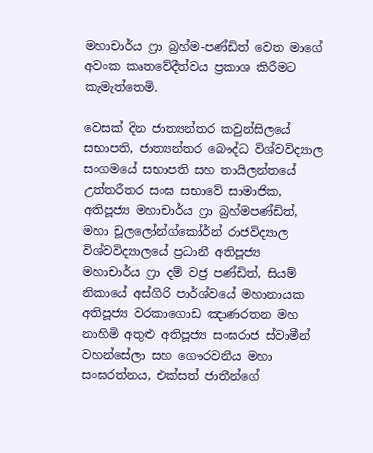මහාචාර්ය ෆ්‍රා බ්‍රහ්ම-පණ්ඩිත් වෙත මාගේ අවංක කෘතවේදීත්වය ප්‍රකාශ කිරීමට කැමැත්තෙමි.

වෙසක් දින ජාත්‍යන්තර කවුන්සිලයේ සභාපති, ජාත්‍යන්තර බෞද්ධ විශ්වවිද්‍යාල සංගමයේ සභාපති සහ තායිලන්තයේ උත්තරීතර සංඝ සභාවේ සාමාජික, අතිපූජ්‍ය මහාචාර්ය ෆ්‍රා බ්‍රහ්මපණ්ඩිත්, මහා චූලලෝන්ග්කෝර්න් රාජවිද්‍යාල විශ්වවිද්‍යාලයේ ප්‍රධානී අතිපූජ්‍ය මහාචාර්ය ෆ්‍රා දම් වජ්‍ර පණ්ඩිත්, සියම් නිකායේ අස්ගිරි පාර්ශ්වයේ මහානායක අතිපූජ්‍ය වරකාගොඩ ඤාණරතන මහ නාහිමි අතුළු අතිපූජ්‍ය සංඝරාජ ස්වාමීන් වහන්සේලා සහ ගෞරවනීය මහා සංඝරත්නය, එක්සත් ජාතීන්ගේ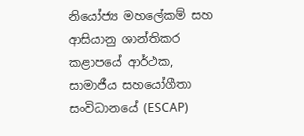නියෝජ්‍ය මහලේකම් සහ ආසියානු ශාන්තිකර කළාපයේ ආර්ථක, සාමාජීය සහයෝගීතා සංවිධානයේ (ESCAP)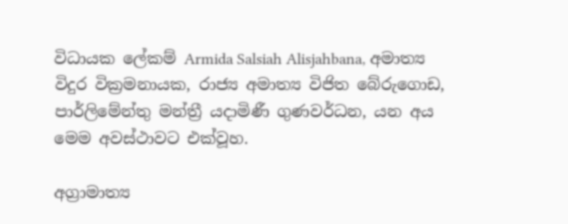විධායක ලේකම් Armida Salsiah Alisjahbana, අමාත්‍ය විදුර වික්‍රමනායක, රාජ්‍ය අමාත්‍ය විජිත බේරුගොඩ, පාර්ලිමේන්තු මන්ත්‍රී යදාමිණී ගුණවර්ධන, යන අය මෙම අවස්ථාවට එක්වූහ.

අග්‍රාමාත්‍ය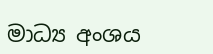මාධ්‍ය අංශය